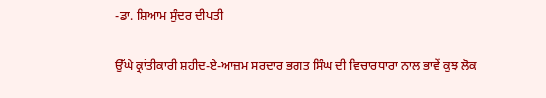-ਡਾ. ਸ਼ਿਆਮ ਸੁੰਦਰ ਦੀਪਤੀ

ਉੱਘੇ ਕ੍ਰਾਂਤੀਕਾਰੀ ਸ਼ਹੀਦ-ਏ-ਆਜ਼ਮ ਸਰਦਾਰ ਭਗਤ ਸਿੰਘ ਦੀ ਵਿਚਾਰਧਾਰਾ ਨਾਲ ਭਾਵੇਂ ਕੁਝ ਲੋਕ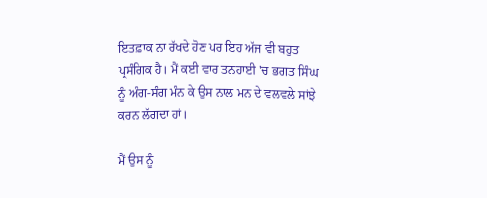ਇਤਫ਼ਾਕ ਨਾ ਰੱਖਦੇ ਹੋਣ ਪਰ ਇਹ ਅੱਜ ਵੀ ਬਹੁਤ ਪ੍ਰਸੰਗਿਕ ਹੈ। ਮੈਂ ਕਈ ਵਾਰ ਤਨਹਾਈ 'ਚ ਭਗਤ ਸਿੰਘ ਨੂੰ ਅੰਗ-ਸੰਗ ਮੰਨ ਕੇ ਉਸ ਨਾਲ ਮਨ ਦੇ ਵਲਵਲੇ ਸਾਂਝੇ ਕਰਨ ਲੱਗਦਾ ਹਾਂ।

ਮੈਂ ਉਸ ਨੂੰ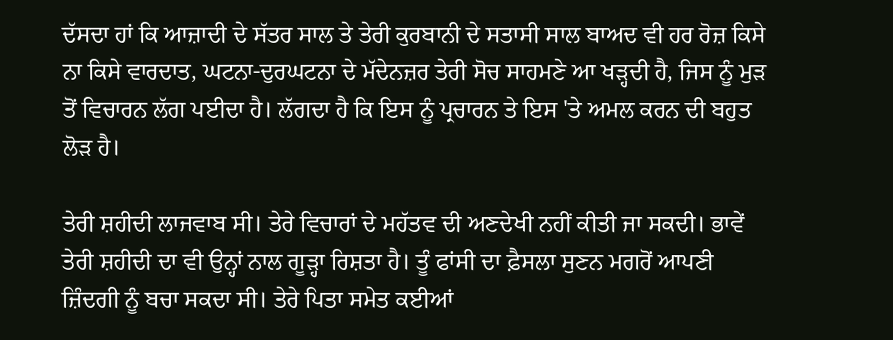ਦੱਸਦਾ ਹਾਂ ਕਿ ਆਜ਼ਾਦੀ ਦੇ ਸੱਤਰ ਸਾਲ ਤੇ ਤੇਰੀ ਕੁਰਬਾਨੀ ਦੇ ਸਤਾਸੀ ਸਾਲ ਬਾਅਦ ਵੀ ਹਰ ਰੋਜ਼ ਕਿਸੇ ਨਾ ਕਿਸੇ ਵਾਰਦਾਤ, ਘਟਨਾ-ਦੁਰਘਟਨਾ ਦੇ ਮੱਦੇਨਜ਼ਰ ਤੇਰੀ ਸੋਚ ਸਾਹਮਣੇ ਆ ਖੜ੍ਹਦੀ ਹੈ, ਜਿਸ ਨੂੰ ਮੁੜ ਤੋਂ ਵਿਚਾਰਨ ਲੱਗ ਪਈਦਾ ਹੈ। ਲੱਗਦਾ ਹੈ ਕਿ ਇਸ ਨੂੰ ਪ੍ਰਚਾਰਨ ਤੇ ਇਸ 'ਤੇ ਅਮਲ ਕਰਨ ਦੀ ਬਹੁਤ ਲੋੜ ਹੈ।

ਤੇਰੀ ਸ਼ਹੀਦੀ ਲਾਜਵਾਬ ਸੀ। ਤੇਰੇ ਵਿਚਾਰਾਂ ਦੇ ਮਹੱਤਵ ਦੀ ਅਣਦੇਖੀ ਨਹੀਂ ਕੀਤੀ ਜਾ ਸਕਦੀ। ਭਾਵੇਂ ਤੇਰੀ ਸ਼ਹੀਦੀ ਦਾ ਵੀ ਉਨ੍ਹਾਂ ਨਾਲ ਗੂੜ੍ਹਾ ਰਿਸ਼ਤਾ ਹੈ। ਤੂੰ ਫਾਂਸੀ ਦਾ ਫ਼ੈਸਲਾ ਸੁਣਨ ਮਗਰੋਂ ਆਪਣੀ ਜ਼ਿੰਦਗੀ ਨੂੰ ਬਚਾ ਸਕਦਾ ਸੀ। ਤੇਰੇ ਪਿਤਾ ਸਮੇਤ ਕਈਆਂ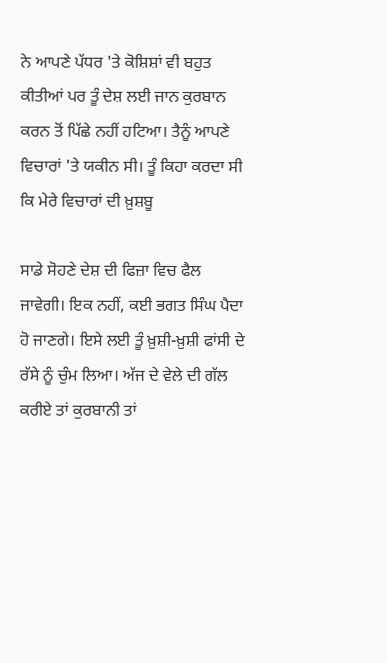ਨੇ ਆਪਣੇ ਪੱਧਰ 'ਤੇ ਕੋਸ਼ਿਸ਼ਾਂ ਵੀ ਬਹੁਤ ਕੀਤੀਆਂ ਪਰ ਤੂੰ ਦੇਸ਼ ਲਈ ਜਾਨ ਕੁਰਬਾਨ ਕਰਨ ਤੋਂ ਪਿੱਛੇ ਨਹੀਂ ਹਟਿਆ। ਤੈਨੂੰ ਆਪਣੇ ਵਿਚਾਰਾਂ 'ਤੇ ਯਕੀਨ ਸੀ। ਤੂੰ ਕਿਹਾ ਕਰਦਾ ਸੀ ਕਿ ਮੇਰੇ ਵਿਚਾਰਾਂ ਦੀ ਖ਼ੁਸ਼ਬੂ

ਸਾਡੇ ਸੋਹਣੇ ਦੇਸ਼ ਦੀ ਫਿਜ਼ਾ ਵਿਚ ਫੈਲ ਜਾਵੇਗੀ। ਇਕ ਨਹੀਂ, ਕਈ ਭਗਤ ਸਿੰਘ ਪੈਦਾ ਹੋ ਜਾਣਗੇ। ਇਸੇ ਲਈ ਤੂੰ ਖ਼ੁਸ਼ੀ-ਖ਼ੁਸ਼ੀ ਫਾਂਸੀ ਦੇ ਰੱਸੇ ਨੂੰ ਚੁੰਮ ਲਿਆ। ਅੱਜ ਦੇ ਵੇਲੇ ਦੀ ਗੱਲ ਕਰੀਏ ਤਾਂ ਕੁਰਬਾਨੀ ਤਾਂ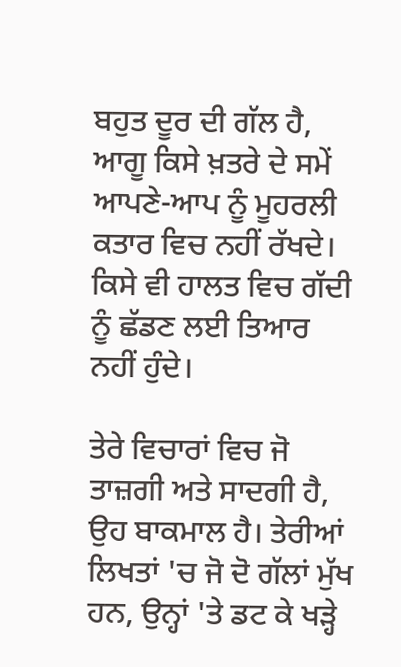ਬਹੁਤ ਦੂਰ ਦੀ ਗੱਲ ਹੈ, ਆਗੂ ਕਿਸੇ ਖ਼ਤਰੇ ਦੇ ਸਮੇਂ ਆਪਣੇ-ਆਪ ਨੂੰ ਮੂਹਰਲੀ ਕਤਾਰ ਵਿਚ ਨਹੀਂ ਰੱਖਦੇ। ਕਿਸੇ ਵੀ ਹਾਲਤ ਵਿਚ ਗੱਦੀ ਨੂੰ ਛੱਡਣ ਲਈ ਤਿਆਰ ਨਹੀਂ ਹੁੰਦੇ।

ਤੇਰੇ ਵਿਚਾਰਾਂ ਵਿਚ ਜੋ ਤਾਜ਼ਗੀ ਅਤੇ ਸਾਦਗੀ ਹੈ, ਉਹ ਬਾਕਮਾਲ ਹੈ। ਤੇਰੀਆਂ ਲਿਖਤਾਂ 'ਚ ਜੋ ਦੋ ਗੱਲਾਂ ਮੁੱਖ ਹਨ, ਉਨ੍ਹਾਂ 'ਤੇ ਡਟ ਕੇ ਖੜ੍ਹੇ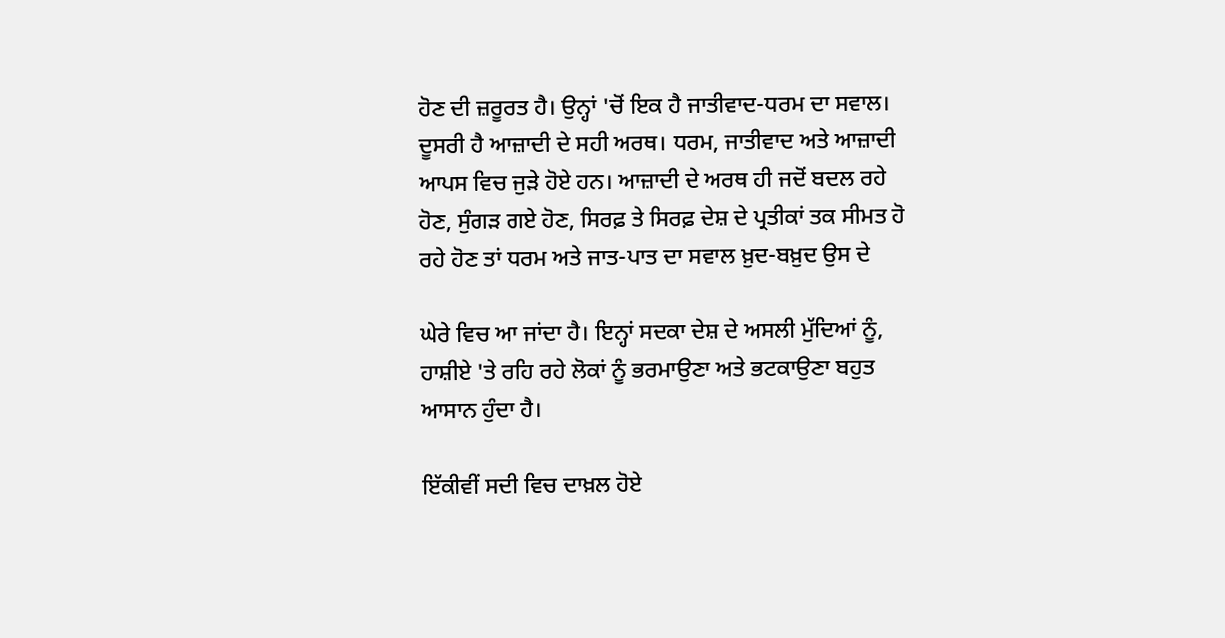ਹੋਣ ਦੀ ਜ਼ਰੂਰਤ ਹੈ। ਉਨ੍ਹਾਂ 'ਚੋਂ ਇਕ ਹੈ ਜਾਤੀਵਾਦ-ਧਰਮ ਦਾ ਸਵਾਲ। ਦੂਸਰੀ ਹੈ ਆਜ਼ਾਦੀ ਦੇ ਸਹੀ ਅਰਥ। ਧਰਮ, ਜਾਤੀਵਾਦ ਅਤੇ ਆਜ਼ਾਦੀ ਆਪਸ ਵਿਚ ਜੁੜੇ ਹੋਏ ਹਨ। ਆਜ਼ਾਦੀ ਦੇ ਅਰਥ ਹੀ ਜਦੋਂ ਬਦਲ ਰਹੇ ਹੋਣ, ਸੁੰਗੜ ਗਏ ਹੋਣ, ਸਿਰਫ਼ ਤੇ ਸਿਰਫ਼ ਦੇਸ਼ ਦੇ ਪ੍ਰਤੀਕਾਂ ਤਕ ਸੀਮਤ ਹੋ ਰਹੇ ਹੋਣ ਤਾਂ ਧਰਮ ਅਤੇ ਜਾਤ-ਪਾਤ ਦਾ ਸਵਾਲ ਖ਼ੁਦ-ਬਖ਼ੁਦ ਉਸ ਦੇ

ਘੇਰੇ ਵਿਚ ਆ ਜਾਂਦਾ ਹੈ। ਇਨ੍ਹਾਂ ਸਦਕਾ ਦੇਸ਼ ਦੇ ਅਸਲੀ ਮੁੱਦਿਆਂ ਨੂੰ, ਹਾਸ਼ੀਏ 'ਤੇ ਰਹਿ ਰਹੇ ਲੋਕਾਂ ਨੂੰ ਭਰਮਾਉਣਾ ਅਤੇ ਭਟਕਾਉਣਾ ਬਹੁਤ ਆਸਾਨ ਹੁੰਦਾ ਹੈ।

ਇੱਕੀਵੀਂ ਸਦੀ ਵਿਚ ਦਾਖ਼ਲ ਹੋਏ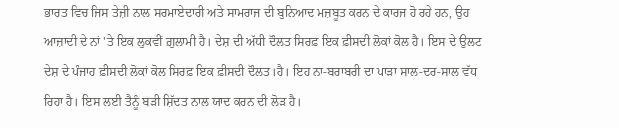ਭਾਰਤ ਵਿਚ ਜਿਸ ਤੇਜ਼ੀ ਨਾਲ ਸਰਮਾਏਦਾਰੀ ਅਤੇ ਸਾਮਰਾਜ ਦੀ ਬੁਨਿਆਦ ਮਜ਼ਬੂਤ ਕਰਨ ਦੇ ਕਾਰਜ ਹੋ ਰਹੇ ਹਨ, ਉਹ ਆਜ਼ਾਦੀ ਦੇ ਨਾਂ 'ਤੇ ਇਕ ਲੁਕਵੀਂ ਗ਼ੁਲਾਮੀ ਹੈ। ਦੇਸ਼ ਦੀ ਅੱਧੀ ਦੌਲਤ ਸਿਰਫ਼ ਇਕ ਫ਼ੀਸਦੀ ਲੋਕਾਂ ਕੋਲ ਹੈ। ਇਸ ਦੇ ਉਲਟ ਦੇਸ਼ ਦੇ ਪੰਜਾਹ ਫ਼ੀਸਦੀ ਲੋਕਾਂ ਕੋਲ ਸਿਰਫ਼ ਇਕ ਫ਼ੀਸਦੀ ਦੌਲਤ।ਹੈ। ਇਹ ਨਾ-ਬਰਾਬਰੀ ਦਾ ਪਾੜਾ ਸਾਲ-ਦਰ-ਸਾਲ ਵੱਧ ਰਿਹਾ ਹੈ। ਇਸ ਲਈ ਤੈਨੂੰ ਬੜੀ ਸ਼ਿੱਦਤ ਨਾਲ ਯਾਦ ਕਰਨ ਦੀ ਲੋੜ ਹੈ।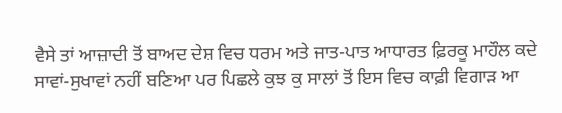ਵੈਸੇ ਤਾਂ ਆਜ਼ਾਦੀ ਤੋਂ ਬਾਅਦ ਦੇਸ਼ ਵਿਚ ਧਰਮ ਅਤੇ ਜਾਤ-ਪਾਤ ਆਧਾਰਤ ਫ਼ਿਰਕੂ ਮਾਹੌਲ ਕਦੇ ਸਾਵਾਂ-ਸੁਖਾਵਾਂ ਨਹੀਂ ਬਣਿਆ ਪਰ ਪਿਛਲੇ ਕੁਝ ਕੁ ਸਾਲਾਂ ਤੋਂ ਇਸ ਵਿਚ ਕਾਫ਼ੀ ਵਿਗਾੜ ਆ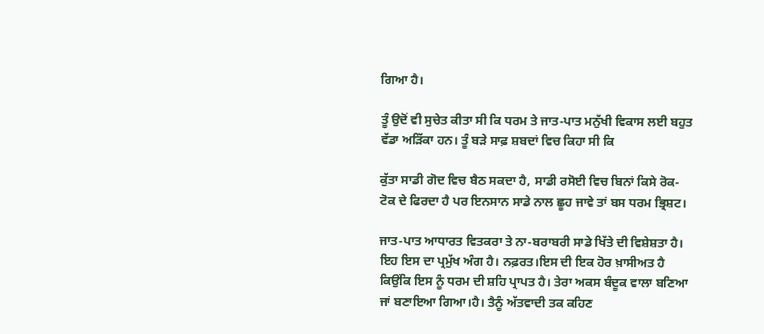ਗਿਆ ਹੈ।

ਤੂੰ ਉਦੋਂ ਵੀ ਸੁਚੇਤ ਕੀਤਾ ਸੀ ਕਿ ਧਰਮ ਤੇ ਜਾਤ-ਪਾਤ ਮਨੁੱਖੀ ਵਿਕਾਸ ਲਈ ਬਹੁਤ ਵੱਡਾ ਅੜਿੱਕਾ ਹਨ। ਤੂੰ ਬੜੇ ਸਾਫ਼ ਸ਼ਬਦਾਂ ਵਿਚ ਕਿਹਾ ਸੀ ਕਿ

ਕੁੱਤਾ ਸਾਡੀ ਗੋਦ ਵਿਚ ਬੈਠ ਸਕਦਾ ਹੈ, ਸਾਡੀ ਰਸੋਈ ਵਿਚ ਬਿਨਾਂ ਕਿਸੇ ਰੋਕ-ਟੋਕ ਦੇ ਫਿਰਦਾ ਹੈ ਪਰ ਇਨਸਾਨ ਸਾਡੇ ਨਾਲ ਛੂਹ ਜਾਵੇ ਤਾਂ ਬਸ ਧਰਮ ਭ੍ਰਿਸ਼ਟ।

ਜਾਤ-ਪਾਤ ਆਧਾਰਤ ਵਿਤਕਰਾ ਤੇ ਨਾ-ਬਰਾਬਰੀ ਸਾਡੇ ਖਿੱਤੇ ਦੀ ਵਿਸ਼ੇਸ਼ਤਾ ਹੈ। ਇਹ ਇਸ ਦਾ ਪ੍ਰਮੁੱਖ ਅੰਗ ਹੈ। ਨਫ਼ਰਤ।ਇਸ ਦੀ ਇਕ ਹੋਰ ਖ਼ਾਸੀਅਤ ਹੈ ਕਿਉਂਕਿ ਇਸ ਨੂੰ ਧਰਮ ਦੀ ਸ਼ਹਿ ਪ੍ਰਾਪਤ ਹੈ। ਤੇਰਾ ਅਕਸ ਬੰਦੂਕ ਵਾਲਾ ਬਣਿਆ ਜਾਂ ਬਣਾਇਆ ਗਿਆ।ਹੈ। ਤੈਨੂੰ ਅੱਤਵਾਦੀ ਤਕ ਕਹਿਣ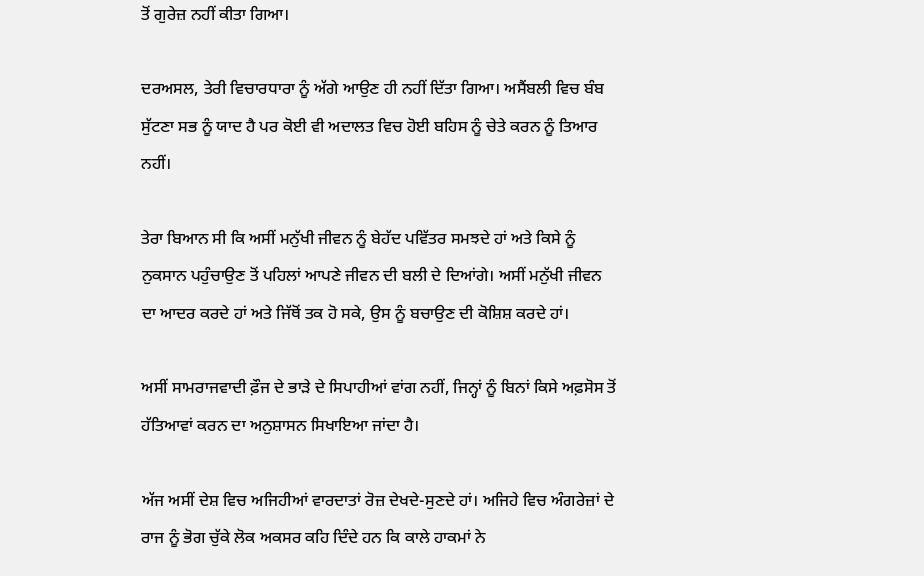ਤੋਂ ਗੁਰੇਜ਼ ਨਹੀਂ ਕੀਤਾ ਗਿਆ।

ਦਰਅਸਲ, ਤੇਰੀ ਵਿਚਾਰਧਾਰਾ ਨੂੰ ਅੱਗੇ ਆਉਣ ਹੀ ਨਹੀਂ ਦਿੱਤਾ ਗਿਆ। ਅਸੈਂਬਲੀ ਵਿਚ ਬੰਬ ਸੁੱਟਣਾ ਸਭ ਨੂੰ ਯਾਦ ਹੈ ਪਰ ਕੋਈ ਵੀ ਅਦਾਲਤ ਵਿਚ ਹੋਈ ਬਹਿਸ ਨੂੰ ਚੇਤੇ ਕਰਨ ਨੂੰ ਤਿਆਰ ਨਹੀਂ।

ਤੇਰਾ ਬਿਆਨ ਸੀ ਕਿ ਅਸੀਂ ਮਨੁੱਖੀ ਜੀਵਨ ਨੂੰ ਬੇਹੱਦ ਪਵਿੱਤਰ ਸਮਝਦੇ ਹਾਂ ਅਤੇ ਕਿਸੇ ਨੂੰ ਨੁਕਸਾਨ ਪਹੁੰਚਾਉਣ ਤੋਂ ਪਹਿਲਾਂ ਆਪਣੇ ਜੀਵਨ ਦੀ ਬਲੀ ਦੇ ਦਿਆਂਗੇ। ਅਸੀਂ ਮਨੁੱਖੀ ਜੀਵਨ ਦਾ ਆਦਰ ਕਰਦੇ ਹਾਂ ਅਤੇ ਜਿੱਥੋਂ ਤਕ ਹੋ ਸਕੇ, ਉਸ ਨੂੰ ਬਚਾਉਣ ਦੀ ਕੋਸ਼ਿਸ਼ ਕਰਦੇ ਹਾਂ।

ਅਸੀਂ ਸਾਮਰਾਜਵਾਦੀ ਫ਼ੌਜ ਦੇ ਭਾੜੇ ਦੇ ਸਿਪਾਹੀਆਂ ਵਾਂਗ ਨਹੀਂ, ਜਿਨ੍ਹਾਂ ਨੂੰ ਬਿਨਾਂ ਕਿਸੇ ਅਫ਼ਸੋਸ ਤੋਂ ਹੱਤਿਆਵਾਂ ਕਰਨ ਦਾ ਅਨੁਸ਼ਾਸਨ ਸਿਖਾਇਆ ਜਾਂਦਾ ਹੈ।

ਅੱਜ ਅਸੀਂ ਦੇਸ਼ ਵਿਚ ਅਜਿਹੀਆਂ ਵਾਰਦਾਤਾਂ ਰੋਜ਼ ਦੇਖਦੇ-ਸੁਣਦੇ ਹਾਂ। ਅਜਿਹੇ ਵਿਚ ਅੰਗਰੇਜ਼ਾਂ ਦੇ ਰਾਜ ਨੂੰ ਭੋਗ ਚੁੱਕੇ ਲੋਕ ਅਕਸਰ ਕਹਿ ਦਿੰਦੇ ਹਨ ਕਿ ਕਾਲੇ ਹਾਕਮਾਂ ਨੇ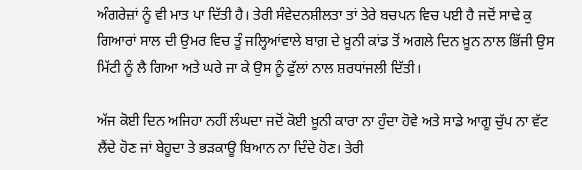ਅੰਗਰੇਜ਼ਾਂ ਨੂੰ ਵੀ ਮਾਤ ਪਾ ਦਿੱਤੀ ਹੈ। ਤੇਰੀ ਸੰਵੇਦਨਸ਼ੀਲਤਾ ਤਾਂ ਤੇਰੇ ਬਚਪਨ ਵਿਚ ਪਈ ਹੈ ਜਦੋਂ ਸਾਢੇ ਕੁ ਗਿਆਰਾਂ ਸਾਲ ਦੀ ਉਮਰ ਵਿਚ ਤੂੰ ਜਲ੍ਹਿਆਂਵਾਲੇ ਬਾਗ਼ ਦੇ ਖ਼ੂਨੀ ਕਾਂਡ ਤੋਂ ਅਗਲੇ ਦਿਨ ਖ਼ੂਨ ਨਾਲ ਭਿੱਜੀ ਉਸ ਮਿੱਟੀ ਨੂੰ ਲੈ ਗਿਆ ਅਤੇ ਘਰੇ ਜਾ ਕੇ ਉਸ ਨੂੰ ਫੁੱਲਾਂ ਨਾਲ ਸ਼ਰਧਾਂਜਲੀ ਦਿੱਤੀ।

ਅੱਜ ਕੋਈ ਦਿਨ ਅਜਿਹਾ ਨਹੀਂ ਲੰਘਦਾ ਜਦੋਂ ਕੋਈ ਖ਼ੂਨੀ ਕਾਰਾ ਨਾ ਹੁੰਦਾ ਹੋਵੇ ਅਤੇ ਸਾਡੇ ਆਗੂ ਚੁੱਪ ਨਾ ਵੱਟ ਲੈਂਦੇ ਹੋਣ ਜਾਂ ਬੇਹੂਦਾ ਤੇ ਭੜਕਾਊ ਬਿਆਨ ਨਾ ਦਿੰਦੇ ਹੋਣ। ਤੇਰੀ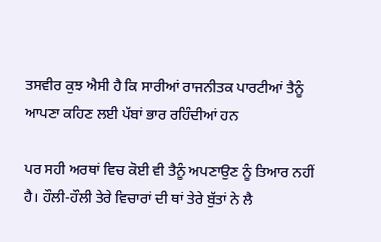ਤਸਵੀਰ ਕੁਝ ਐਸੀ ਹੈ ਕਿ ਸਾਰੀਆਂ ਰਾਜਨੀਤਕ ਪਾਰਟੀਆਂ ਤੈਨੂੰ ਆਪਣਾ ਕਹਿਣ ਲਈ ਪੱਬਾਂ ਭਾਰ ਰਹਿੰਦੀਆਂ ਹਨ

ਪਰ ਸਹੀ ਅਰਥਾਂ ਵਿਚ ਕੋਈ ਵੀ ਤੈਨੂੰ ਅਪਣਾਉਣ ਨੂੰ ਤਿਆਰ ਨਹੀਂ ਹੈ। ਹੌਲੀ-ਹੌਲੀ ਤੇਰੇ ਵਿਚਾਰਾਂ ਦੀ ਥਾਂ ਤੇਰੇ ਬੁੱਤਾਂ ਨੇ ਲੈ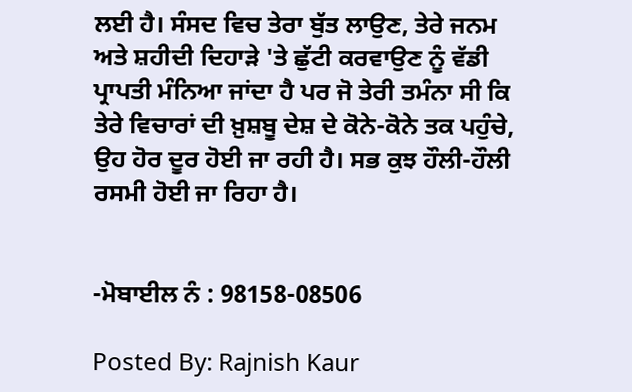ਲਈ ਹੈ। ਸੰਸਦ ਵਿਚ ਤੇਰਾ ਬੁੱਤ ਲਾਉਣ, ਤੇਰੇ ਜਨਮ ਅਤੇ ਸ਼ਹੀਦੀ ਦਿਹਾੜੇ 'ਤੇ ਛੁੱਟੀ ਕਰਵਾਉਣ ਨੂੰ ਵੱਡੀ ਪ੍ਰਾਪਤੀ ਮੰਨਿਆ ਜਾਂਦਾ ਹੈ ਪਰ ਜੋ ਤੇਰੀ ਤਮੰਨਾ ਸੀ ਕਿ ਤੇਰੇ ਵਿਚਾਰਾਂ ਦੀ ਖ਼ੁਸ਼ਬੂ ਦੇਸ਼ ਦੇ ਕੋਨੇ-ਕੋਨੇ ਤਕ ਪਹੁੰਚੇ, ਉਹ ਹੋਰ ਦੂਰ ਹੋਈ ਜਾ ਰਹੀ ਹੈ। ਸਭ ਕੁਝ ਹੌਲੀ-ਹੌਲੀ ਰਸਮੀ ਹੋਈ ਜਾ ਰਿਹਾ ਹੈ।


-ਮੋਬਾਈਲ ਨੰ : 98158-08506

Posted By: Rajnish Kaur